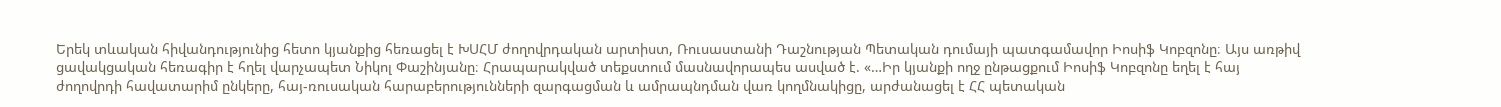Երեկ տևական հիվանդությունից հետո կյանքից հեռացել է ԽՍՀՄ ժողովրդական արտիստ, Ռուսաստանի Դաշնության Պետական դումայի պատգամավոր Իոսիֆ Կոբզոնը։ Այս առթիվ ցավակցական հեռագիր է հղել վարչապետ Նիկոլ Փաշինյանը։ Հրապարակված տեքստում մասնավորապես ասված է. «…Իր կյանքի ողջ ընթացքում Իոսիֆ Կոբզոնը եղել է հայ ժողովրդի հավատարիմ ընկերը, հայ-ռուսական հարաբերությունների զարգացման և ամրապնդման վառ կողմնակիցը, արժանացել է ՀՀ պետական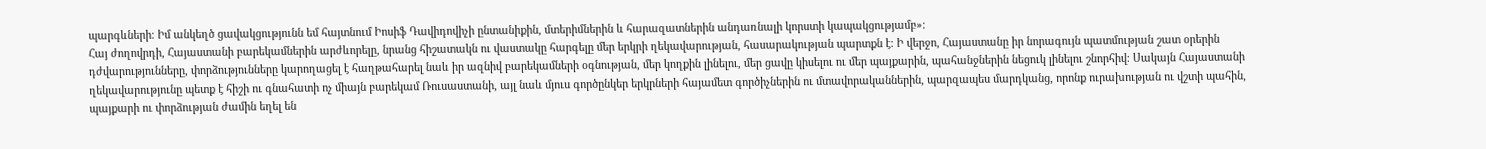պարգևների։ Իմ անկեղծ ցավակցությունն եմ հայտնում Իոսիֆ Դավիդովիչի ընտանիքին, մտերիմներին և հարազատներին անդառնալի կորստի կապակցությամբ»։
Հայ ժողովրդի, Հայաստանի բարեկամներին արժևորելը, նրանց հիշատակն ու վաստակը հարգելը մեր երկրի ղեկավարության, հասարակության պարտքն է։ Ի վերջո, Հայաստանը իր նորագույն պատմության շատ օրերին դժվարությունները, փորձությունները կարողացել է հաղթահարել նաև իր ազնիվ բարեկամների օգնության, մեր կողքին լինելու, մեր ցավը կիսելու ու մեր պայքարին, պահանջներին նեցուկ լինելու շնորհիվ։ Սակայն Հայաստանի ղեկավարությունը պետք է հիշի ու գնահատի ոչ միայն բարեկամ Ռուսաստանի, այլ նաև մյուս գործընկեր երկրների հայամետ գործիչներին ու մտավորականներին, պարզապես մարդկանց, որոնք ուրախության ու վշտի պահին, պայքարի ու փորձության ժամին եղել են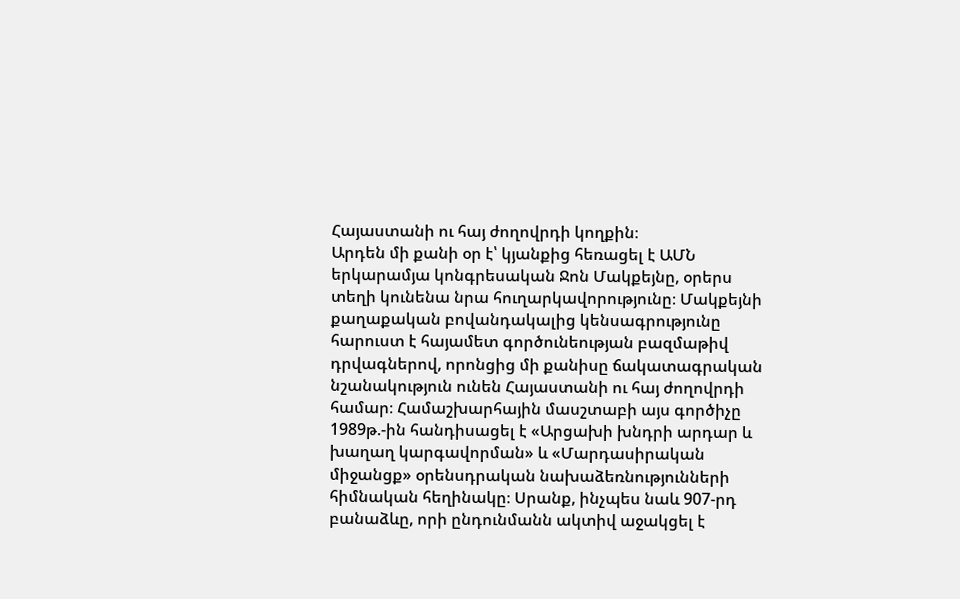Հայաստանի ու հայ ժողովրդի կողքին։
Արդեն մի քանի օր է՝ կյանքից հեռացել է ԱՄՆ երկարամյա կոնգրեսական Ջոն Մակքեյնը, օրերս տեղի կունենա նրա հուղարկավորությունը։ Մակքեյնի քաղաքական բովանդակալից կենսագրությունը հարուստ է հայամետ գործունեության բազմաթիվ դրվագներով, որոնցից մի քանիսը ճակատագրական նշանակություն ունեն Հայաստանի ու հայ ժողովրդի համար։ Համաշխարհային մասշտաբի այս գործիչը 1989թ.-ին հանդիսացել է «Արցախի խնդրի արդար և խաղաղ կարգավորման» և «Մարդասիրական միջանցք» օրենսդրական նախաձեռնությունների հիմնական հեղինակը։ Սրանք, ինչպես նաև 907-րդ բանաձևը, որի ընդունմանն ակտիվ աջակցել է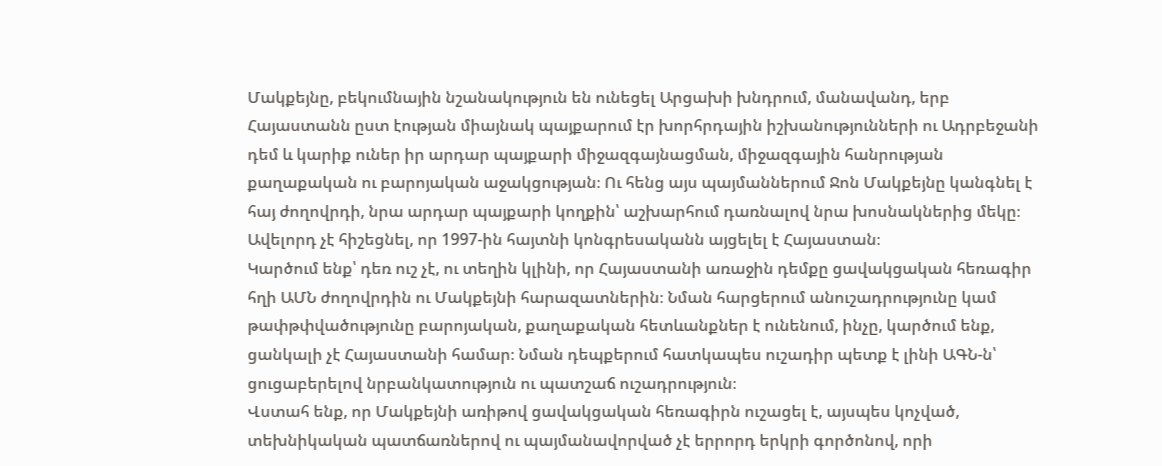Մակքեյնը, բեկումնային նշանակություն են ունեցել Արցախի խնդրում, մանավանդ, երբ Հայաստանն ըստ էության միայնակ պայքարում էր խորհրդային իշխանությունների ու Ադրբեջանի դեմ և կարիք ուներ իր արդար պայքարի միջազգայնացման, միջազգային հանրության քաղաքական ու բարոյական աջակցության։ Ու հենց այս պայմաններում Ջոն Մակքեյնը կանգնել է հայ ժողովրդի, նրա արդար պայքարի կողքին՝ աշխարհում դառնալով նրա խոսնակներից մեկը։ Ավելորդ չէ հիշեցնել, որ 1997-ին հայտնի կոնգրեսականն այցելել է Հայաստան։
Կարծում ենք՝ դեռ ուշ չէ, ու տեղին կլինի, որ Հայաստանի առաջին դեմքը ցավակցական հեռագիր հղի ԱՄՆ ժողովրդին ու Մակքեյնի հարազատներին։ Նման հարցերում անուշադրությունը կամ թափթփվածությունը բարոյական, քաղաքական հետևանքներ է ունենում, ինչը, կարծում ենք, ցանկալի չէ Հայաստանի համար։ Նման դեպքերում հատկապես ուշադիր պետք է լինի ԱԳՆ-ն՝ ցուցաբերելով նրբանկատություն ու պատշաճ ուշադրություն։
Վստահ ենք, որ Մակքեյնի առիթով ցավակցական հեռագիրն ուշացել է, այսպես կոչված, տեխնիկական պատճառներով ու պայմանավորված չէ երրորդ երկրի գործոնով, որի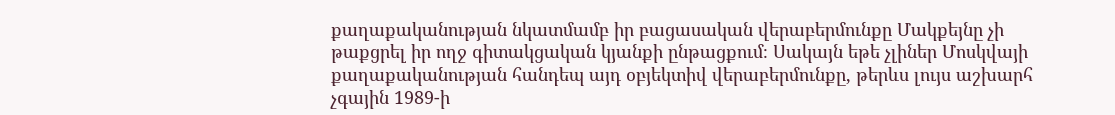քաղաքականության նկատմամբ իր բացասական վերաբերմունքը Մակքեյնը չի թաքցրել իր ողջ գիտակցական կյանքի ընթացքում։ Սակայն եթե չլիներ Մոսկվայի քաղաքականության հանդեպ այդ օբյեկտիվ վերաբերմունքը, թերևս լույս աշխարհ չգային 1989-ի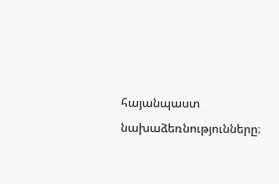հայանպաստ նախաձեռնությունները։